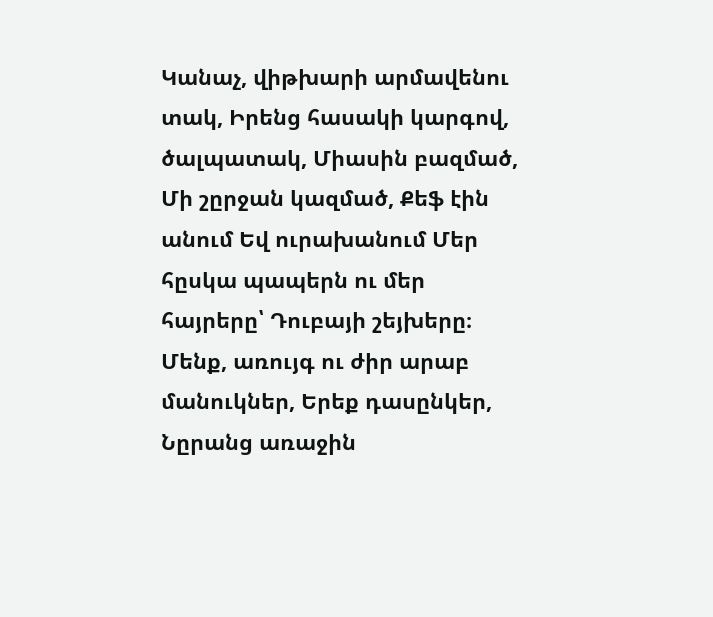Կանաչ, վիթխարի արմավենու տակ, Իրենց հասակի կարգով, ծալպատակ, Միասին բազմած, Մի շըրջան կազմած, Քեֆ էին անում Եվ ուրախանում Մեր հըսկա պապերն ու մեր հայրերը՝ Դուբայի շեյխերը։
Մենք, առույգ ու ժիր արաբ մանուկներ, Երեք դասընկեր, Նըրանց առաջին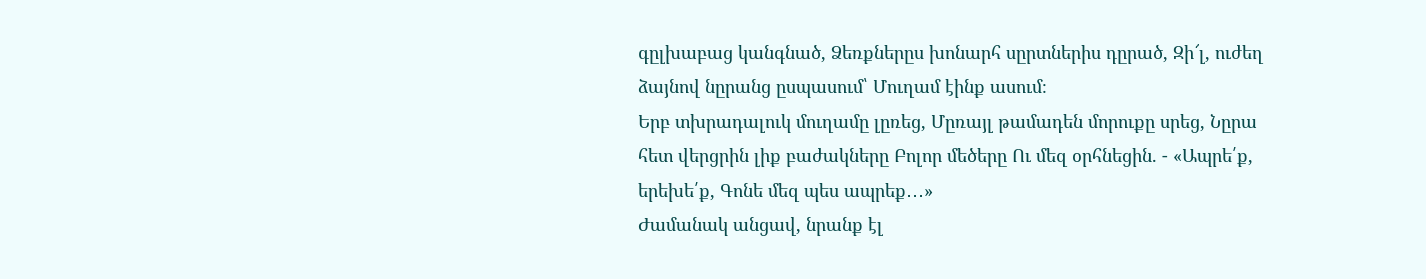գըլխաբաց կանգնած, Ձեռքներըս խոնարհ սըրտներիս դըրած, Զի՜լ, ուժեղ ձայնով նըրանց ըսպասում՝ Մուղամ էինք ասում։
Երբ տխրադալուկ մուղամը լըռեց, Մըռայլ թամադեն մորուքը սրեց, Նըրա հետ վերցրին լիք բաժակները Բոլոր մեծերը Ու մեզ օրհնեցին. - «Ապրե՛ք, երեխե՛ք, Գոնե մեզ պես ապրեք․․․»
Ժամանակ անցավ, նրանք էլ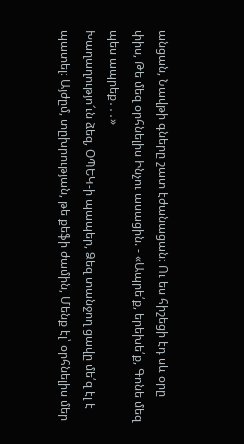անցան, Նավթի գները շատ էժանացան։ Ու ես հիշեցի էդ սև օրը փիս, Թե մեզ օրհնելիս Ինչու ասացին. - «Ապրե՛ք, երեխե՛ք, Գոնե մեզ պես ապրեք․․․»
Խաղաղությո՜ւն ձեզ, ՕՊԵԿ-ի պապեր, Ձեզ տանջող ցավը մե՛զ էլ է պատել։ Այժըմ, տըխրության, թե քեֆի ժամին, Մենք էլ՝ օրհնելիս մեր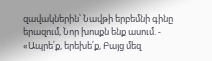զավակներին՝ Նավթի երբեմնի գինը երազում, Նոր խոսքն ենք ասում. - «Ապրե՛ք, երեխե՛ք, Բայց մեզ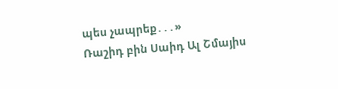պես չապրեք․․․»
Ռաշիդ բին Սաիդ Ալ Շմայիս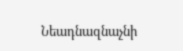Նեադնազնաչնի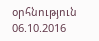օրհնություն
06.10.2016